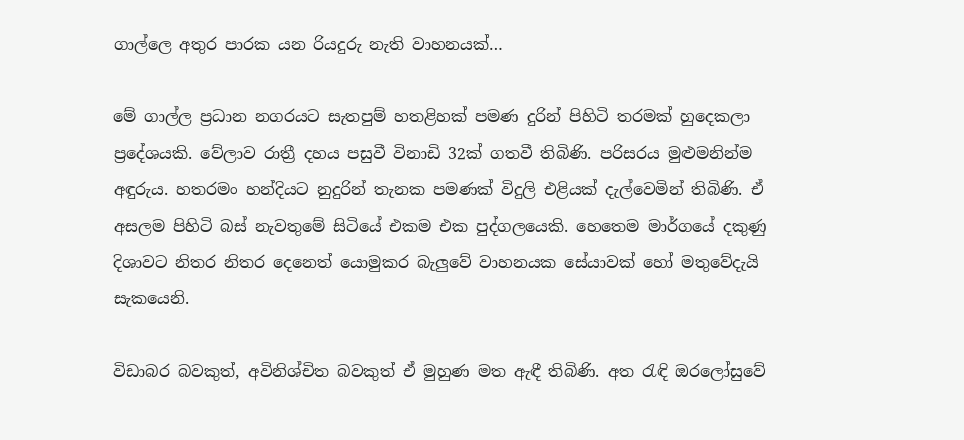ගාල්ලෙ අතුර පාරක යන රියදුරු නැති වාහනයක්…

මේ ගාල්ල ප්‍රධාන නගරයට සැතපුම් හතළිහක් පමණ දුරින් පිහිටි තරමක් හුදෙකලා ප්‍රදේශයකි. වේලාව රාත්‍රී දහය පසුවී විනාඩි 32ක් ගතවී තිබිණි. පරිසරය මුළුමනින්ම අඳුරුය. හතරමං හන්දියට නුදුරින් තැනක පමණක් විදුලි එළියක් දැල්වෙමින් තිබිණි. ඒ අසලම පිහිටි බස් නැවතුමේ සිටියේ එකම එක පුද්ගලයෙකි. හෙතෙම මාර්ගයේ දකුණු දිශාවට නිතර නිතර දෙනෙත් යොමුකර බැලුවේ වාහනයක සේයාවක් හෝ මතුවේදැයි සැකයෙනි.

විඩාබර බවකුත්, අවිනිශ්චිත බවකුත් ඒ මුහුණ මත ඇඳී තිබිණි. අත රැඳි ඔරලෝසුවේ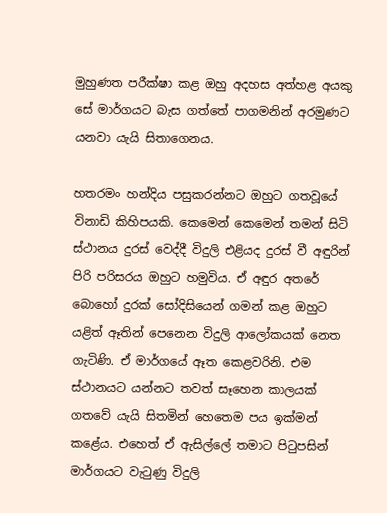මුහුණත පරීක්ෂා කළ ඔහු අදහස අත්හළ අයකු සේ මාර්ගයට බැස ගත්තේ පාගමනින් අරමුණට යනවා යැයි සිතාගෙනය.

හතරමං හන්දිය පසුකරන්නට ඔහුට ගතවූයේ විනාඩි කිහිපයකි. කෙමෙන් කෙමෙන් තමන් සිටි ස්ථානය දුරස් වෙද්දී විදුලි එළියද දුරස් වී අඳුරින් පිරි පරිසරය ඔහුට හමුවිය. ඒ අඳුර අතරේ බොහෝ දුරක් සෝදිසියෙන් ගමන් කළ ඔහුට යළිත් ඈතින් පෙනෙන විදුලි ආලෝකයක් නෙත ගැටිණි. ඒ මාර්ගයේ ඈත කෙළවරිනි. එම ස්ථානයට යන්නට තවත් සෑහෙන කාලයක් ගතවේ යැයි සිතමින් හෙතෙම පය ඉක්මන් කළේය. එහෙත් ඒ ඇසිල්ලේ තමාට පිටුපසින් මාර්ගයට වැටුණු විදුලි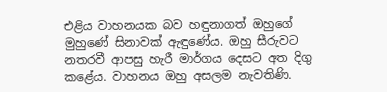එළිය වාහනයක බව හඳුනාගත් ඔහුගේ මුහුණේ සිනාවක් ඇඳුණේය. ඔහු සීරුවට නතරවී ආපසු හැරී මාර්ගය දෙසට අත දිගු කළේය. වාහනය ඔහු අසලම නැවතිණි.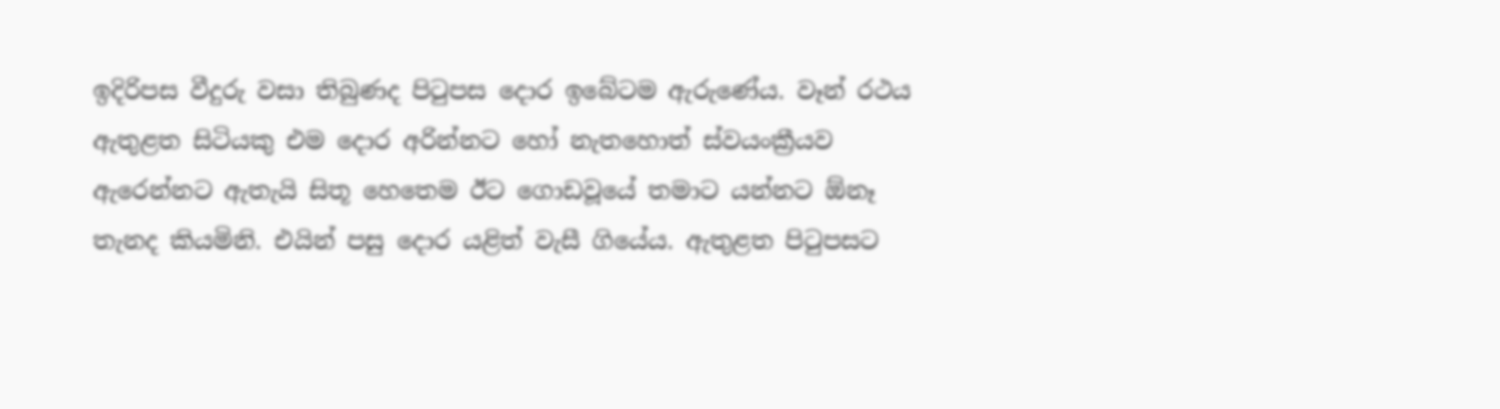ඉදිරිපස වීදුරු වසා තිබුණද පිටුපස දොර ඉබේටම ඇරුණේය. වෑන් රථය ඇතුළත සිටියකු එම දොර අරින්නට හෝ නැතහොත් ස්වයංක්‍රීයව ඇරෙන්නට ඇතැයි සිතූ හෙතෙම ඊට ගොඩවූයේ තමාට යන්නට ඕනෑ තැනද කියමිනි. එයින් පසු දොර යළිත් වැසී ගියේය. ඇතුළත පිටුපසට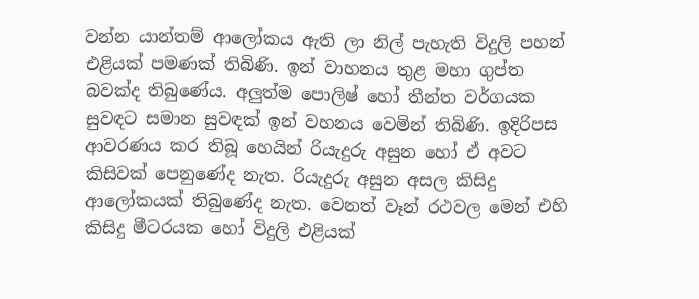වන්න යාන්තම් ආලෝකය ඇති ලා නිල් පැහැති විදුලි පහන් එළියක් පමණක් තිබිණි. ඉන් වාහනය තුළ මහා ගුප්ත බවක්ද තිබුණේය. අලුත්ම පොලිෂ් හෝ තීන්ත වර්ගයක සුවඳට සමාන සුවඳක් ඉන් වහනය වෙමින් තිබිණි. ඉදිරිපස ආවරණය කර තිබූ හෙයින් රියැදුරු අසුන හෝ ඒ අවට කිසිවක් පෙනුණේද නැත. රියැදුරු අසුන අසල කිසිදු ආලෝකයක් තිබුණේද නැත. වෙනත් වෑන් රථවල මෙන් එහි කිසිදු මීටරයක හෝ විදුලි එළියක්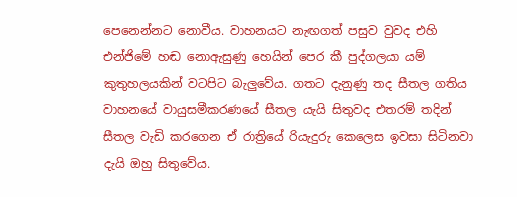පෙනෙන්නට නොවීය. වාහනයට නැඟගත් පසුව වුවද එහි එන්ජිමේ හඬ නොඇසුණු හෙයින් පෙර කී පුද්ගලයා යම් කුතුහලයකින් වටපිට බැලුවේය. ගතට දැනුණු තද සීතල ගතිය වාහනයේ වායුසමීකරණයේ සීතල යැයි සිතුවද එතරම් තදින් සීතල වැඩි කරගෙන ඒ රාත්‍රියේ රියැදුරු කෙලෙස ඉවසා සිටිනවා දැයි ඔහු සිතුවේය.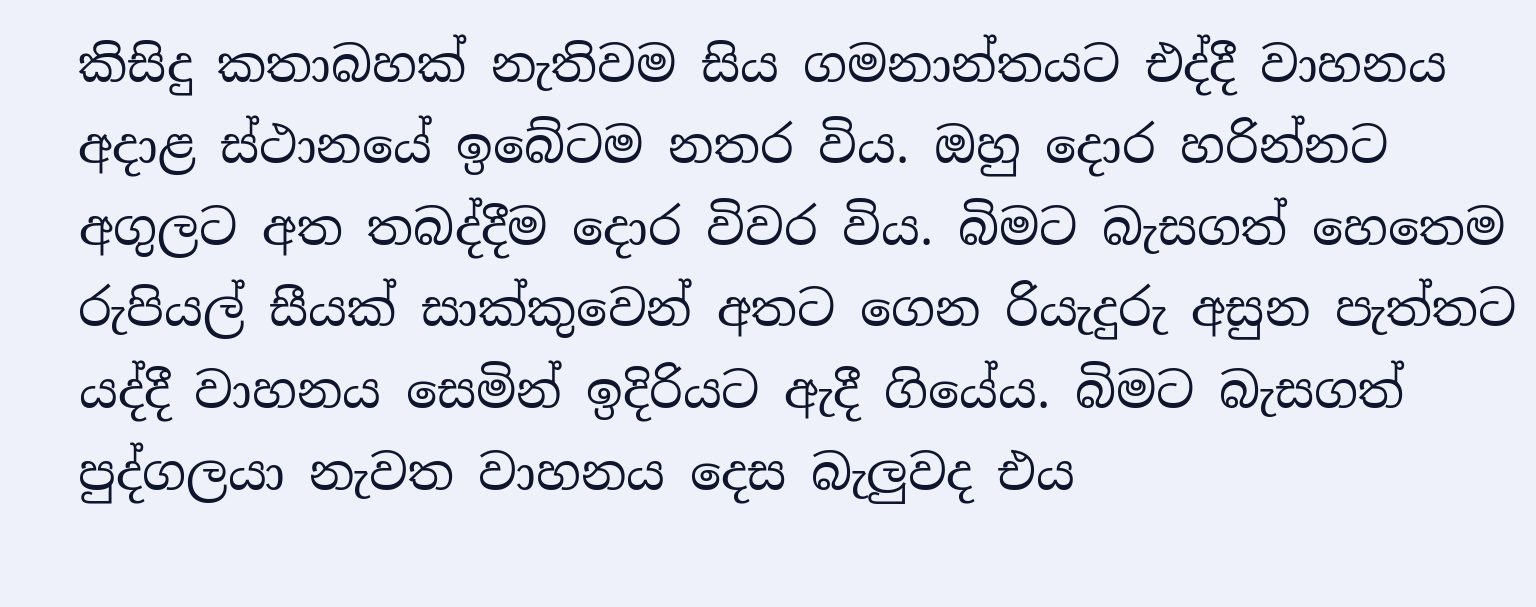කිසිදු කතාබහක් නැතිවම සිය ගමනාන්තයට එද්දී වාහනය අදාළ ස්ථානයේ ඉබේටම නතර විය. ඔහු දොර හරින්නට අගුලට අත තබද්දීම දොර විවර විය. බිමට බැසගත් හෙතෙම රුපියල් සීයක් සාක්කුවෙන් අතට ගෙන රියැදුරු අසුන පැත්තට යද්දී වාහනය සෙමින් ඉදිරියට ඇදී ගියේය. බිමට බැසගත් පුද්ගලයා නැවත වාහනය දෙස බැලුවද එය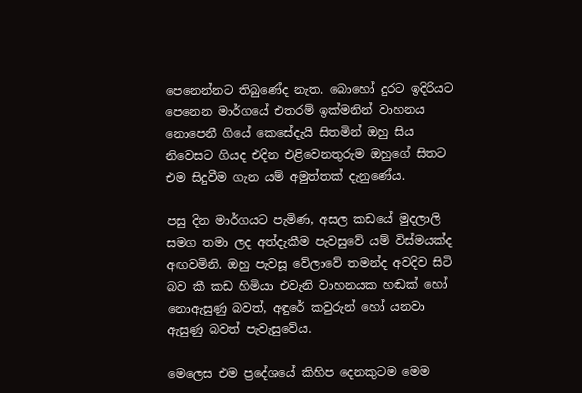පෙනෙන්නට තිබුණේද නැත. බොහෝ දුරට ඉදිරියට පෙනෙන මාර්ගයේ එතරම් ඉක්මනින් වාහනය නොපෙනී ගියේ කෙසේදැයි සිතමින් ඔහු සිය නිවෙසට ගියද එදින එළිවෙනතුරුම ඔහුගේ සිතට එම සිදුවීම ගැන යම් අමුත්තක් දැනුණේය.

පසු දින මාර්ගයට පැමිණ, අසල කඩයේ මුදලාලි සමග තමා ලද අත්දැකීම පැවසුවේ යම් විස්මයක්ද අඟවමිනි. ඔහු පැවසූ වේලාවේ තමන්ද අවදිව සිටි බව කී කඩ හිමියා එවැනි වාහනයක හඬක් හෝ නොඇසුණු බවත්, අඳුරේ කවුරුන් හෝ යනවා ඇසුණු බවත් පැවැසුවේය.

මෙලෙස එම ප්‍රදේශයේ කිහිප දෙනකුටම මෙම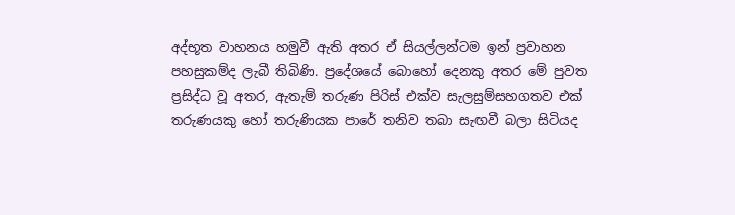අද්භූත වාහනය හමුවී ඇති අතර ඒ සියල්ලන්ටම ඉන් ප්‍රවාහන පහසුකම්ද ලැබී තිබිණි. ප්‍රදේශයේ බොහෝ දෙනකු අතර මේ පුවත ප්‍රසිද්ධ වූ අතර, ඇතැම් තරුණ පිරිස් එක්ව සැලසුම්සහගතව එක් තරුණයකු හෝ තරුණියක පාරේ තනිව තබා සැඟවී බලා සිටියද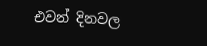එවන් දිනවල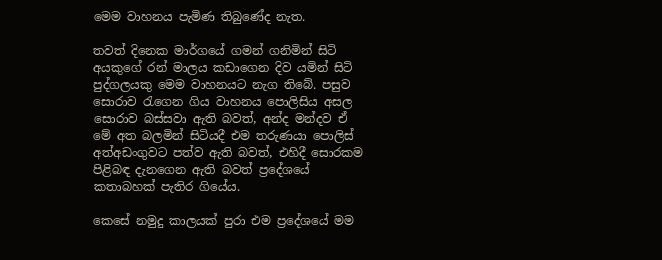මෙම වාහනය පැමිණ තිබුණේද නැත.

තවත් දිනෙක මාර්ගයේ ගමන් ගනිමින් සිටි අයකුගේ රන් මාලය කඩාගෙන දිව යමින් සිටි පුද්ගලයකු මෙම වාහනයට නැග තිබේ. පසුව සොරාව රැගෙන ගිය වාහනය පොලිසිය අසල සොරාව බස්සවා ඇති බවත්, අන්ද මන්දව ඒ මේ අත බලමින් සිටියදී එම තරුණයා පොලිස් අත්අඩංගුවට පත්ව ඇති බවත්, එහිදී සොරකම පිළිබඳ දැනගෙන ඇති බවත් ප්‍රදේශයේ කතාබහක් පැතිර ගියේය.

කෙසේ නමුදු කාලයක් පුරා එම ප්‍රදේශයේ මම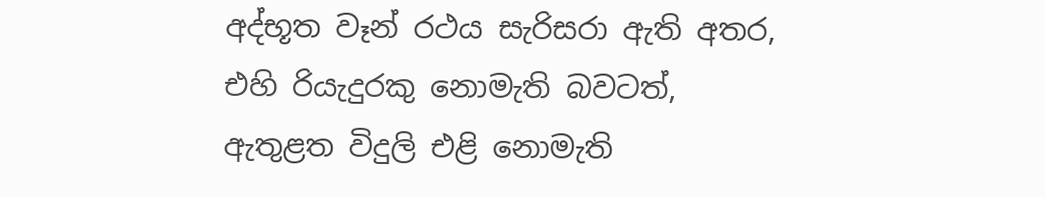අද්භූත වෑන් රථය සැරිසරා ඇති අතර, එහි රියැදුරකු නොමැති බවටත්, ඇතුළත විදුලි එළි නොමැති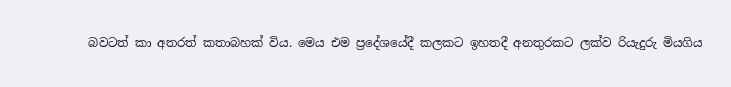බවටත් කා අතරත් කතාබහක් විය. මෙය එම ප්‍රදේශයේදී කලකට ඉහතදී අනතුරකට ලක්ව රියැදුරු මියගිය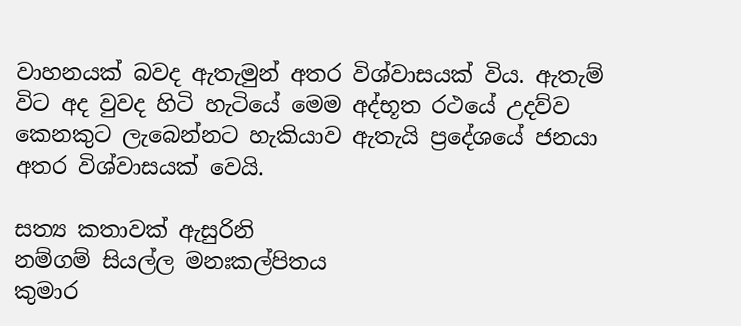වාහනයක් බවද ඇතැමුන් අතර විශ්වාසයක් විය. ඇතැම් විට අද වුවද හිටි හැටියේ මෙම අද්භූත රථයේ උදව්ව කෙනකුට ලැබෙන්නට හැකියාව ඇතැයි ප්‍රදේශයේ ජනයා අතර විශ්වාසයක් වෙයි.

සත්‍ය කතාවක් ඇසුරිනි
නම්ගම් සියල්ල මනඃකල්පිතය
කුමාර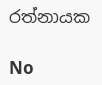රත්නායක

No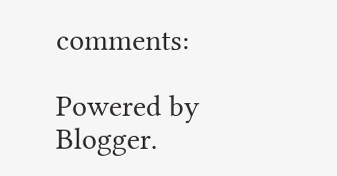comments:

Powered by Blogger.